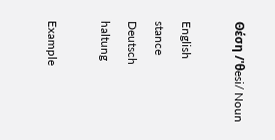Θέση /'θesi/ Noun

English
stance
Deutsch
haltung

Example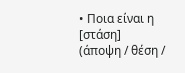• Ποια είναι η [στάση] (άποψη / θέση /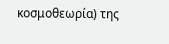κοσμοθεωρία) της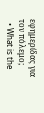εφημερίδας για τον πόλεμο;
  • What is the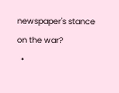newspaper's stance on the war?
  •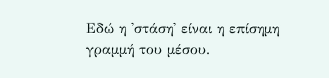Εδώ η 'στάση' είναι η επίσημη γραμμή του μέσου.